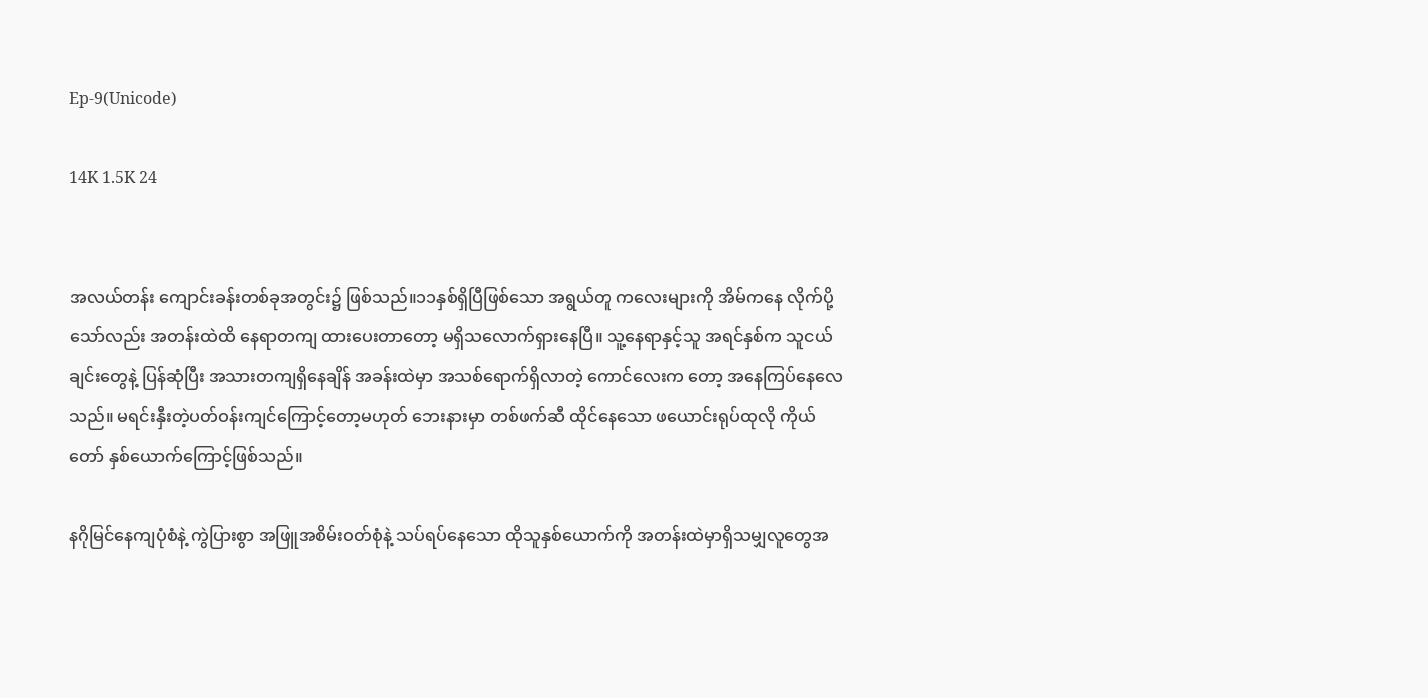Ep-9(Unicode)

14K 1.5K 24


အလယ်တန်း ကျောင်းခန်းတစ်ခုအတွင်း၌ ဖြစ်သည်။၁၁နှစ်ရှိပြီဖြစ်သော အရွယ်တူ ကလေးများကို အိမ်ကနေ လိုက်ပို့သော်လည်း အတန်းထဲထိ နေရာတကျ ထားပေးတာတော့ မရှိသလောက်ရှားနေပြီ။ သူ့နေရာနှင့်သူ အရင်နှစ်က သူငယ်ချင်းတွေနဲ့ ပြန်ဆုံပြီး အသားတကျရှိနေချိန် အခန်းထဲမှာ အသစ်ရောက်ရှိလာတဲ့ ကောင်လေးက တော့ အနေကြပ်နေလေသည်။ မရင်းနှီးတဲ့ပတ်ဝန်းကျင်ကြောင့်တော့မဟုတ် ဘေးနားမှာ တစ်ဖက်ဆီ ထိုင်နေသော ဖယောင်းရုပ်ထုလို ကိုယ်တော် နှစ်ယောက်ကြောင့်ဖြစ်သည်။

နဂိုမြင်နေကျပုံစံနဲ့ ကွဲပြားစွာ အဖြူအစိမ်းဝတ်စုံနဲ့ သပ်ရပ်နေသော ထိုသူနှစ်ယောက်ကို အတန်းထဲမှာရှိသမျှလူတွေအ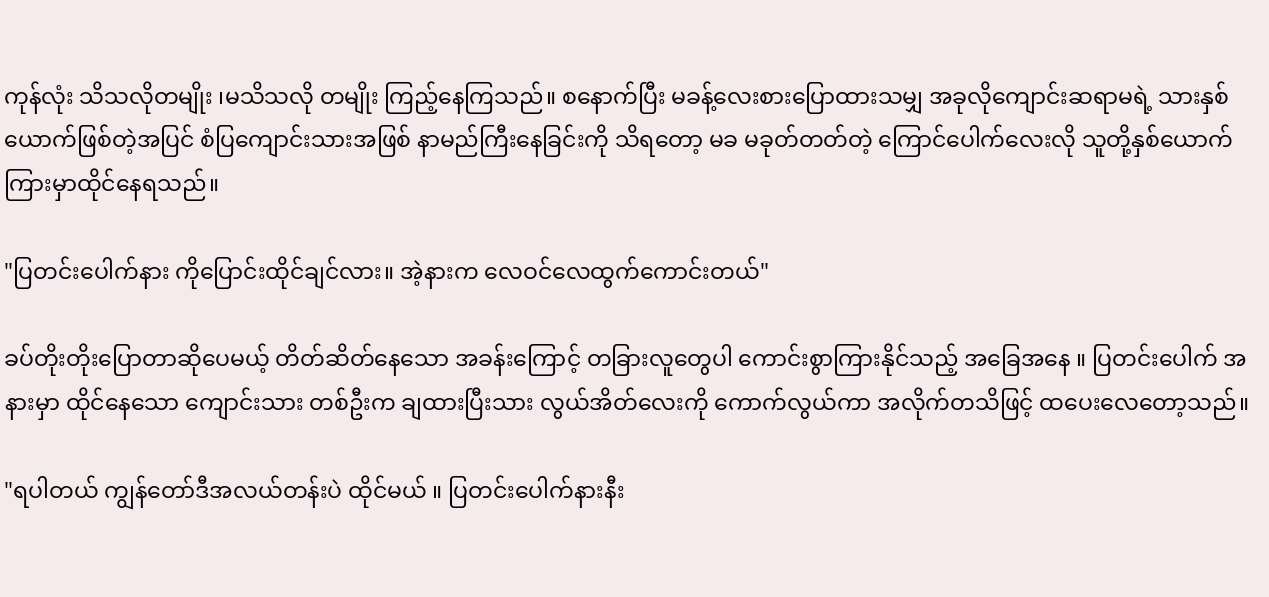ကုန်လုံး သိသလိုတမျိုး ၊မသိသလို တမျိုး ကြည့်နေကြသည်။ စနောက်ပြီး မခန့်လေးစားပြောထားသမျှ အခုလိုကျောင်းဆရာမရဲ့ သားနှစ်ယောက်ဖြစ်တဲ့အပြင် စံပြကျောင်းသားအဖြစ် နာမည်ကြီးနေခြင်းကို သိရတော့ မခ မခုတ်တတ်တဲ့ ကြောင်ပေါက်လေးလို သူတို့နှစ်ယောက်ကြားမှာထိုင်နေရသည်။

"ပြတင်းပေါက်နား ကိုပြောင်းထိုင်ချင်လား။ အဲ့နားက လေဝင်လေထွက်ကောင်းတယ်"

ခပ်တိုးတိုးပြောတာဆိုပေမယ့် တိတ်ဆိတ်နေသော အခန်းကြောင့် တခြားလူတွေပါ ကောင်းစွာကြားနိုင်သည့် အခြေအနေ ။ ပြတင်းပေါက် အနားမှာ ထိုင်နေသော ကျောင်းသား တစ်ဦးက ချထားပြီးသား လွယ်အိတ်လေးကို ကောက်လွယ်ကာ အလိုက်တသိဖြင့် ထပေးလေတော့သည်။

"ရပါတယ် ကျွန်တော်ဒီအလယ်တန်းပဲ ထိုင်မယ် ။ ပြတင်းပေါက်နားနီး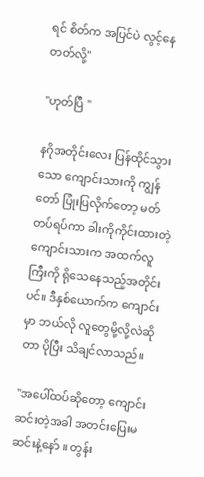ရင် စိတ်က အပြင်ပဲ လွင့်နေတတ်လို့"

"ဟုတ်ပြီ "

နဂိုအတိုင်းလေး ပြန်ထိုင်သွားသော ကျောင်းသားကို ကျွန်တော် ပြုံးပြလိုက်တော့ မတ်တပ်ရပ်ကာ ခါးကိုကိုင်းထားတဲ့ ကျောင်းသားက အထက်လူကြီးကို ရိုသေနေသည့်အတိုင်းပင်။ ဒီနှစ်ယောက်က ကျောင်းမှာ ဘယ်လို လူတွေမို့လို့လဲဆိုတာ ပိုပြီး သိချင်လာသည်။

"အပေါ်ထပ်ဆိုတော့ ကျောင်းဆင်းတဲ့အခါ အတင်းပြေးမဆင်းနဲ့နော် ။ တွန်း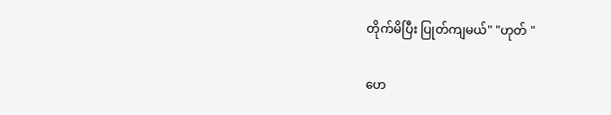တိုက်မိပြီး ပြုတ်ကျမယ်" "ဟုတ် "

ဟေ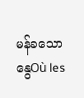မန်ခသော နွေOù les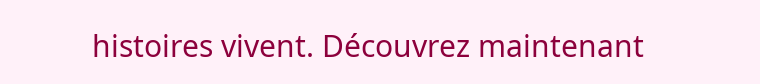histoires vivent. Découvrez maintenant